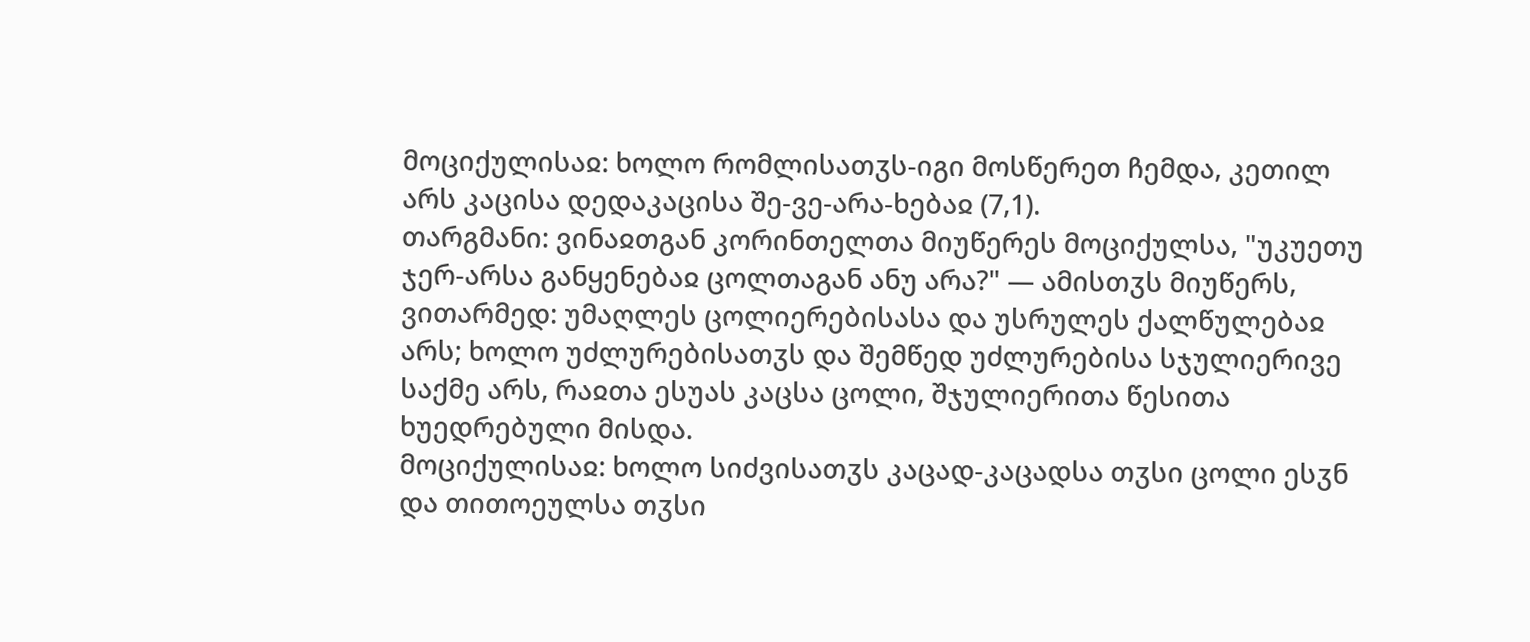მოციქულისაჲ: ხოლო რომლისათჳს-იგი მოსწერეთ ჩემდა, კეთილ არს კაცისა დედაკაცისა შე-ვე-არა-ხებაჲ (7,1).
თარგმანი: ვინაჲთგან კორინთელთა მიუწერეს მოციქულსა, "უკუეთუ ჯერ-არსა განყენებაჲ ცოლთაგან ანუ არა?" — ამისთჳს მიუწერს, ვითარმედ: უმაღლეს ცოლიერებისასა და უსრულეს ქალწულებაჲ არს; ხოლო უძლურებისათჳს და შემწედ უძლურებისა სჯულიერივე საქმე არს, რაჲთა ესუას კაცსა ცოლი, შჯულიერითა წესითა ხუედრებული მისდა.
მოციქულისაჲ: ხოლო სიძვისათჳს კაცად-კაცადსა თჳსი ცოლი ესჳნ და თითოეულსა თჳსი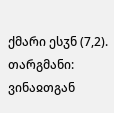ქმარი ესჳნ (7,2).
თარგმანი: ვინაჲთგან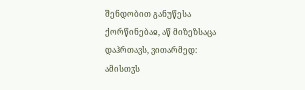შენდობით განუწესა ქორწინებაჲ, აწ მიზეზსაცა დაჰრთავს, ვითარმედ: ამისთჳს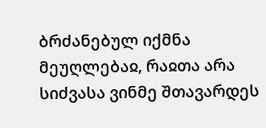ბრძანებულ იქმნა მეუღლებაჲ, რაჲთა არა სიძვასა ვინმე შთავარდეს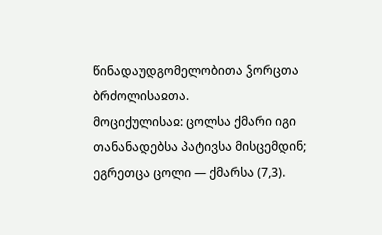წინადაუდგომელობითა ჴორცთა ბრძოლისაჲთა.
მოციქულისაჲ: ცოლსა ქმარი იგი თანანადებსა პატივსა მისცემდინ; ეგრეთცა ცოლი — ქმარსა (7,3).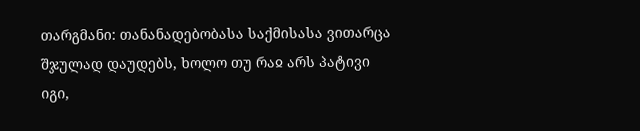თარგმანი: თანანადებობასა საქმისასა ვითარცა შჯულად დაუდებს, ხოლო თუ რაჲ არს პატივი იგი,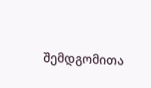შემდგომითა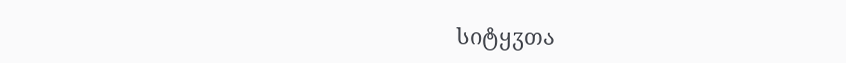სიტყჳთა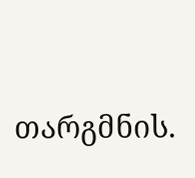თარგმნის.